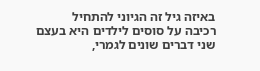באיזה גיל זה הגיוני להתחיל
רכיבה על סוסים לילדים היא בעצם שני דברים שונים לגמרי,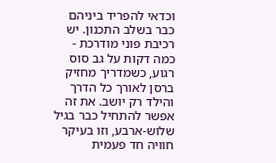וכדאי להפריד ביניהם כבר בשלב התכנון. יש רכיבת פוני מודרכת - כמה דקות על גב סוס רגוע, כשמדריך מחזיק ברסן לאורך כל הדרך והילד רק יושב. את זה אפשר להתחיל כבר בגיל שלוש-ארבע, וזו בעיקר חוויה חד פעמית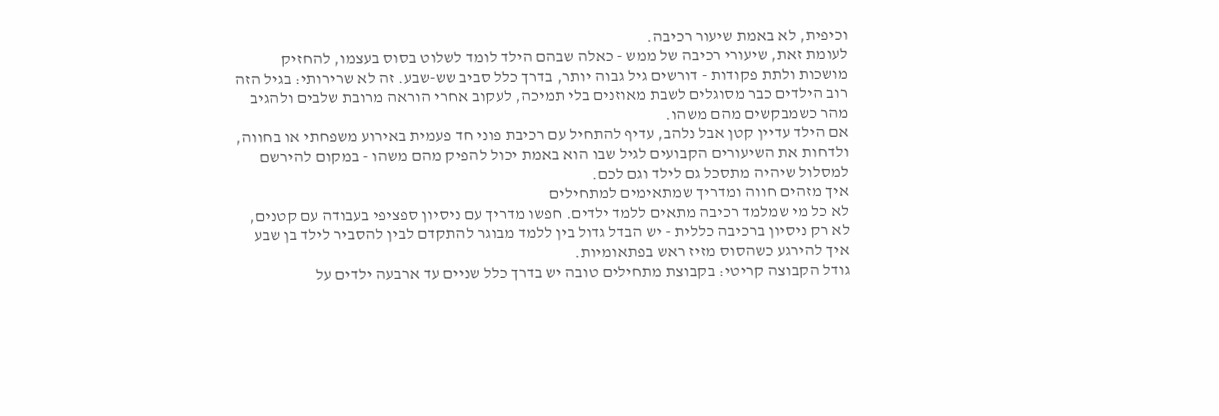וכיפית, לא באמת שיעור רכיבה.
לעומת זאת, שיעורי רכיבה של ממש - כאלה שבהם הילד לומד לשלוט בסוס בעצמו, להחזיק מושכות ולתת פקודות - דורשים גיל גבוה יותר, בדרך כלל סביב שש-שבע. זה לא שרירותי: בגיל הזה רוב הילדים כבר מסוגלים לשבת מאוזנים בלי תמיכה, לעקוב אחרי הוראה מרובת שלבים ולהגיב מהר כשמבקשים מהם משהו.
אם הילד עדיין קטן אבל נלהב, עדיף להתחיל עם רכיבת פוני חד פעמית באירוע משפחתי או בחווה, ולדחות את השיעורים הקבועים לגיל שבו הוא באמת יכול להפיק מהם משהו - במקום להירשם למסלול שיהיה מתסכל גם לילד וגם לכם.
איך מזהים חווה ומדריך שמתאימים למתחילים
לא כל מי שמלמד רכיבה מתאים ללמד ילדים. חפשו מדריך עם ניסיון ספציפי בעבודה עם קטנים, לא רק ניסיון ברכיבה כללית - יש הבדל גדול בין ללמד מבוגר להתקדם לבין להסביר לילד בן שבע איך להירגע כשהסוס מזיז ראש בפתאומיות.
גודל הקבוצה קריטי: בקבוצת מתחילים טובה יש בדרך כלל שניים עד ארבעה ילדים על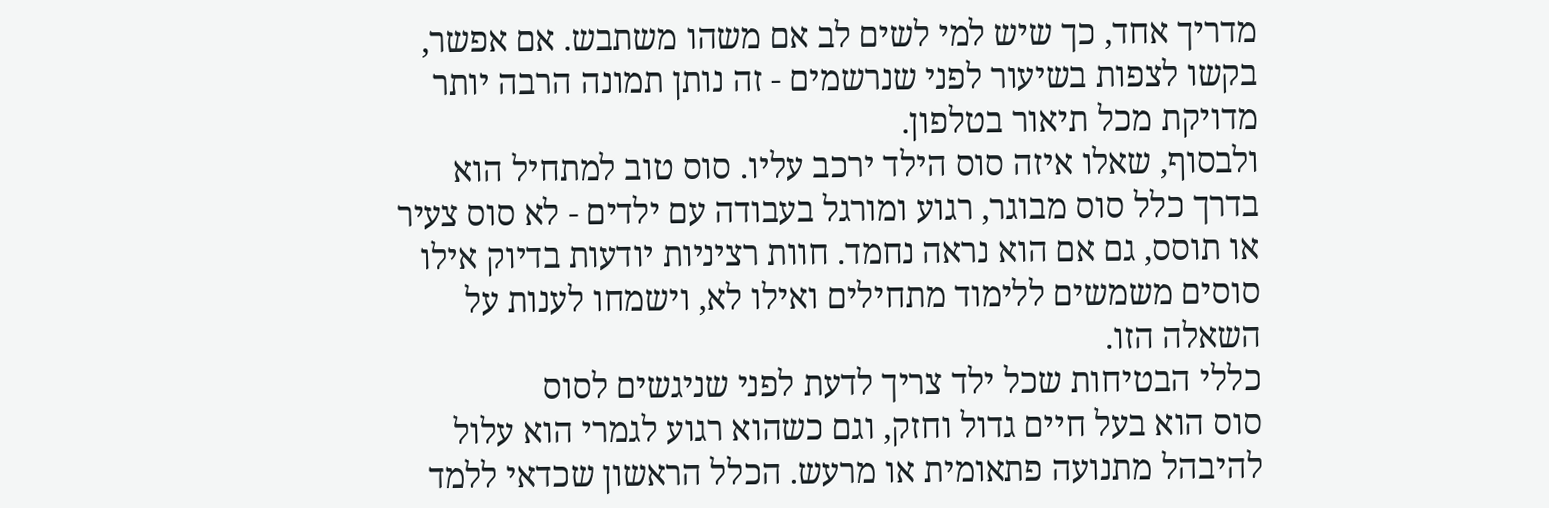מדריך אחד, כך שיש למי לשים לב אם משהו משתבש. אם אפשר, בקשו לצפות בשיעור לפני שנרשמים - זה נותן תמונה הרבה יותר מדויקת מכל תיאור בטלפון.
ולבסוף, שאלו איזה סוס הילד ירכב עליו. סוס טוב למתחיל הוא בדרך כלל סוס מבוגר, רגוע ומורגל בעבודה עם ילדים - לא סוס צעיר או תוסס, גם אם הוא נראה נחמד. חוות רציניות יודעות בדיוק אילו סוסים משמשים ללימוד מתחילים ואילו לא, וישמחו לענות על השאלה הזו.
כללי הבטיחות שכל ילד צריך לדעת לפני שניגשים לסוס
סוס הוא בעל חיים גדול וחזק, וגם כשהוא רגוע לגמרי הוא עלול להיבהל מתנועה פתאומית או מרעש. הכלל הראשון שכדאי ללמד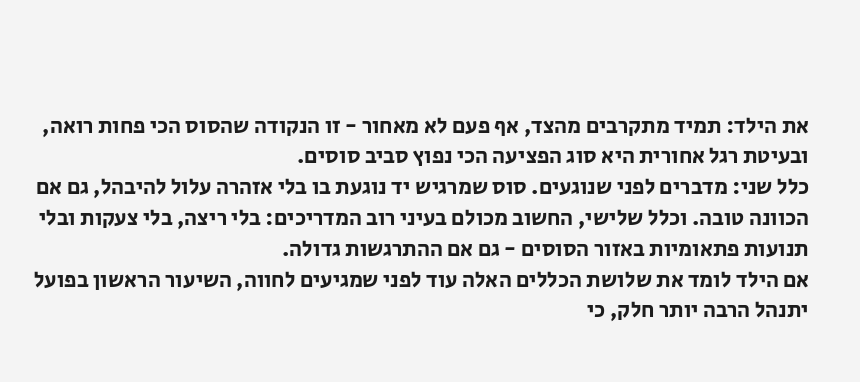את הילד: תמיד מתקרבים מהצד, אף פעם לא מאחור - זו הנקודה שהסוס הכי פחות רואה, ובעיטת רגל אחורית היא סוג הפציעה הכי נפוץ סביב סוסים.
כלל שני: מדברים לפני שנוגעים. סוס שמרגיש יד נוגעת בו בלי אזהרה עלול להיבהל, גם אם הכוונה טובה. וכלל שלישי, החשוב מכולם בעיני רוב המדריכים: בלי ריצה, בלי צעקות ובלי תנועות פתאומיות באזור הסוסים - גם אם ההתרגשות גדולה.
אם הילד לומד את שלושת הכללים האלה עוד לפני שמגיעים לחווה, השיעור הראשון בפועל יתנהל הרבה יותר חלק, כי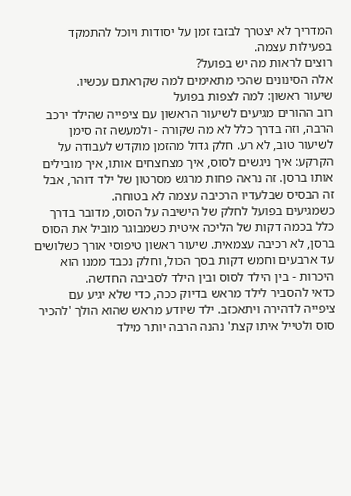המדריך לא יצטרך לבזבז זמן על יסודות ויוכל להתמקד בפעילות עצמה.
רוצים לראות מה יש בפועל?
אלה הסינונים שהכי מתאימים למה שקראתם עכשיו.
שיעור ראשון: למה לצפות בפועל
רוב ההורים מגיעים לשיעור הראשון עם ציפייה שהילד ירכב הרבה, וזה בדרך כלל לא מה שקורה - ולמעשה זה סימן לשיעור טוב, לא רע. חלק גדול מהזמן מוקדש לעבודה על הקרקע: איך ניגשים לסוס, איך מצחצחים אותו, איך מובילים אותו ברסן. זה נראה פחות מרגש מסרטון של ילד דוהר, אבל זה הבסיס שבלעדיו הרכיבה עצמה לא בטוחה.
כשמגיעים בפועל לחלק של הישיבה על הסוס, מדובר בדרך כלל בכמה דקות של הליכה איטית כשמבוגר מוביל את הסוס ברסן, לא רכיבה עצמאית. שיעור ראשון טיפוסי אורך כשלושים עד ארבעים וחמש דקות בסך הכול, וחלק נכבד ממנו הוא היכרות - בין הילד לסוס ובין הילד לסביבה החדשה.
כדאי להסביר לילד מראש בדיוק ככה, כדי שלא יגיע עם ציפייה לדהירה ויתאכזב. ילד שיודע מראש שהוא הולך 'להכיר סוס ולטייל איתו קצת' נהנה הרבה יותר מילד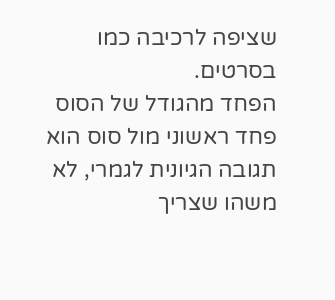שציפה לרכיבה כמו בסרטים.
הפחד מהגודל של הסוס
פחד ראשוני מול סוס הוא תגובה הגיונית לגמרי, לא משהו שצריך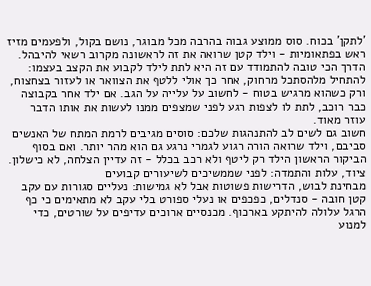'לתקן' בכוח. סוס ממוצע גבוה בהרבה מכל מבוגר, נושם בקול, ולפעמים מזיז ראש בפתאומיות - וילד קטן שרואה את זה לראשונה מקרוב רשאי להיבהל.
הדרך הכי טובה להתמודד עם זה היא לתת לילד לקבוע את הקצב בעצמו: להתחיל מלהסתכל מרחוק, אחר כך אולי ללטף את הצוואר או לעזור בצחצוח, ורק כשהוא מרגיש בטוח - לחשוב על עלייה על הגב. אם ילד אחר בקבוצה כבר רוכב, לתת לו לצפות רגע לפני שמצפים ממנו לעשות את אותו הדבר עוזר מאוד.
חשוב גם לשים לב להתנהגות שלכם: סוסים מגיבים לרמת המתח של האנשים סביבם, וילד שרואה הורה רגוע לגמרי נרגע גם הוא מהר יותר. ואם בסוף הביקור הראשון הילד רק ליטף ולא רכב בכלל - זה עדיין הצלחה, לא כישלון.
ציוד, עלות והתמדה: לפני שממשיכים לשיעורים קבועים
מבחינת לבוש, הדרישות פשוטות אבל לא גמישות: נעליים סגורות עם עקב קטן חובה - סנדלים, כפכפים או נעלי ספורט בלי עקב לא מתאימים כי כף הרגל עלולה להיתקע בארכוף. מכנסיים ארוכים עדיפים על שורטים, כדי למנוע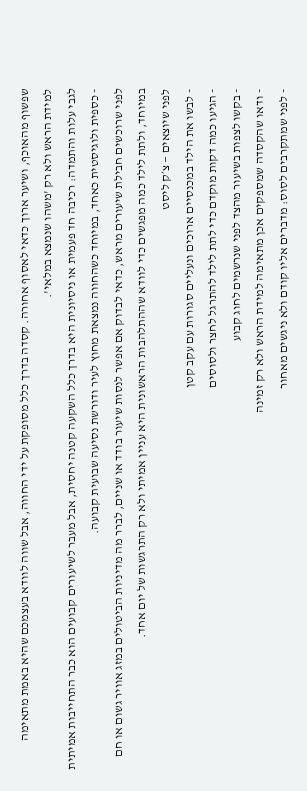שפשוף מהאוכף, ושיער ארוך כדאי לאסוף אחורה. קסדה בדרך כלל מסופקת על ידי החווה, אבל שווה לוודא בעצמכם שהיא באמת מתאימה למידת הראש ולא רק 'משהו שנמצא במלאי'.
לגבי עלות והתמדה: רכיבה חד פעמית או ניסיונית היא בדרך כלל השקעה קטנה יחסית, אבל מעבר לשיעורים קבועים הוא כבר התחייבות אמיתית - כספית ולוגיסטית כאחד, במיוחד כשהחווה נמצאת מחוץ לעיר ודורשת נסיעה שבועית קבועה.
לפני שרוכשים חבילת שיעורים מראש, כדאי לבדוק אם אפשר לנסות שיעור בודד או שניים, לברר מה מדיניות הביטולים במזג אוויר גשום או חם במיוחד, ולתת לילד כמה מפגשים כדי לוודא שההתלהבות הראשונית היא עניין אמיתי ולא רק התרגשות של יום אחד.
לפני שיוצאים — צ׳ק ליסט
- לבשו את הילד במכנסיים ארוכים ונעליים סגורות עם עקב קטן
- הגיעו כמה דקות מוקדם כדי לתת לילד להתרגל לחצר ולסוסים
- בקשו לצפות בשיעור מהצד לפני שנרשמים לחוג קבוע
- ודאו שהקסדה שמספקים אכן מתאימה למידת הראש ולא רק זמינה
- לפני שמתקרבים לסוס: מדברים אליו קודם ולא ניגשים מאחור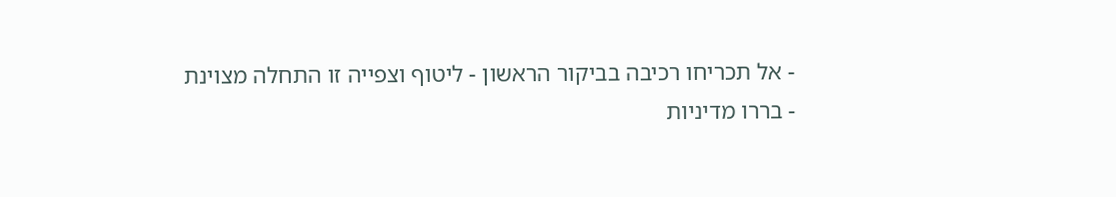- אל תכריחו רכיבה בביקור הראשון - ליטוף וצפייה זו התחלה מצוינת
- בררו מדיניות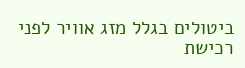ביטולים בגלל מזג אוויר לפני רכישת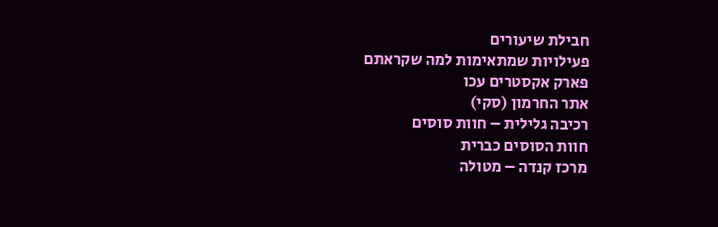חבילת שיעורים
פעילויות שמתאימות למה שקראתם
פארק אקסטרים עכו
אתר החרמון (סקי)
רכיבה גלילית – חוות סוסים
חוות הסוסים כברית
מרכז קנדה – מטולה